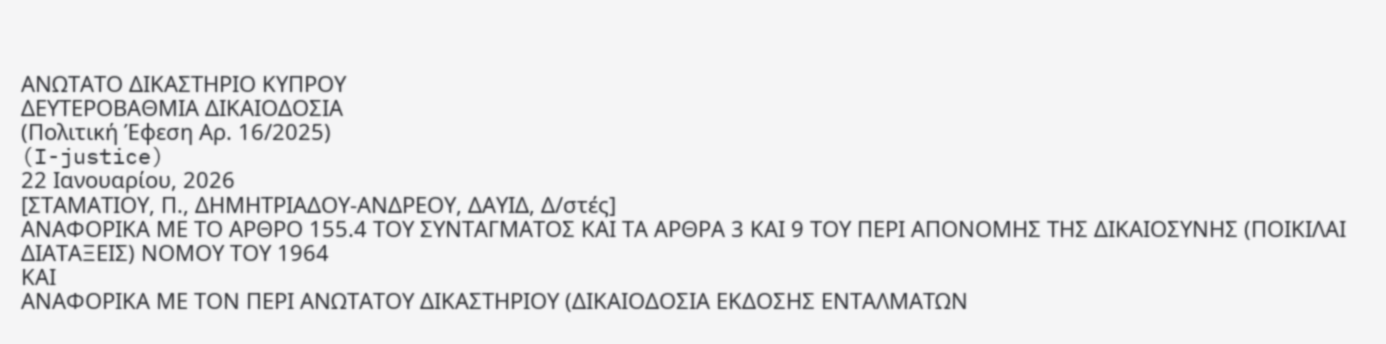ΑΝΩΤΑΤΟ ΔΙΚΑΣΤΗΡΙΟ ΚΥΠΡΟΥ
ΔΕΥΤΕΡΟΒΑΘΜΙΑ ΔΙΚΑΙΟΔΟΣΙΑ
(Πολιτική Έφεση Αρ. 16/2025)
(I-justice)
22 Ιανουαρίου, 2026
[ΣΤΑΜΑΤΙΟΥ, Π., ΔΗΜΗΤΡΙΑΔΟΥ-ΑΝΔΡΕΟΥ, ΔΑΥΙΔ, Δ/στές]
ΑΝΑΦΟΡΙΚΑ ΜΕ ΤΟ ΑΡΘΡΟ 155.4 ΤΟΥ ΣΥΝΤΑΓΜΑΤΟΣ ΚΑΙ ΤΑ ΑΡΘΡΑ 3 ΚΑΙ 9 ΤΟΥ ΠΕΡΙ ΑΠΟΝΟΜΗΣ ΤΗΣ ΔΙΚΑΙΟΣΥΝΗΣ (ΠΟΙΚΙΛΑΙ ΔΙΑΤΑΞΕΙΣ) ΝΟΜΟΥ ΤΟΥ 1964
ΚΑΙ
ΑΝΑΦΟΡΙΚΑ ΜΕ ΤΟΝ ΠΕΡΙ ΑΝΩΤΑΤΟΥ ΔΙΚΑΣΤΗΡΙΟΥ (ΔΙΚΑΙΟΔΟΣΙΑ ΕΚΔΟΣΗΣ ΕΝΤΑΛΜΑΤΩΝ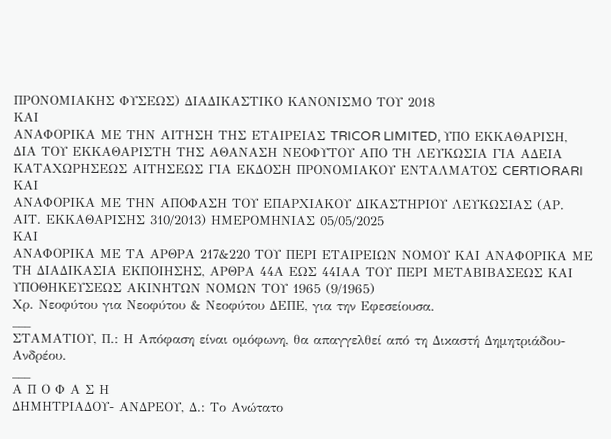ΠΡΟΝΟΜΙΑΚΗΣ ΦΥΣΕΩΣ) ΔΙΑΔΙΚΑΣΤΙΚΟ ΚΑΝΟΝΙΣΜΟ ΤΟΥ 2018
ΚΑΙ
ΑΝΑΦΟΡΙΚΑ ΜΕ ΤΗΝ ΑΙΤΗΣΗ ΤΗΣ ΕΤΑΙΡΕΙΑΣ TRICOR LIMITED, ΥΠΟ ΕΚΚΑΘΑΡΙΣΗ, ΔΙΑ ΤΟΥ ΕΚΚΑΘΑΡΙΣΤΗ ΤΗΣ ΑΘΑΝΑΣΗ ΝΕΟΦΥΤΟΥ ΑΠΟ ΤΗ ΛΕΥΚΩΣΙΑ ΓΙΑ ΑΔΕΙΑ ΚΑΤΑΧΩΡΗΣΕΩΣ ΑΙΤΗΣΕΩΣ ΓΙΑ ΕΚΔΟΣΗ ΠΡΟΝΟΜΙΑΚΟΥ ΕΝΤΑΛΜΑΤΟΣ CERTIORARI
ΚΑΙ
ΑΝΑΦΟΡΙΚΑ ΜΕ ΤΗΝ ΑΠΟΦΑΣΗ ΤΟΥ ΕΠΑΡΧΙΑΚΟΥ ΔΙΚΑΣΤΗΡΙΟΥ ΛΕΥΚΩΣΙΑΣ (ΑΡ. ΑΙΤ. ΕΚΚΑΘΑΡΙΣΗΣ 310/2013) ΗΜΕΡΟΜΗΝΙΑΣ 05/05/2025
ΚΑΙ
ΑΝΑΦΟΡΙΚΑ ΜΕ ΤΑ ΑΡΘΡΑ 217&220 ΤΟΥ ΠΕΡΙ ΕΤΑΙΡΕΙΩΝ ΝΟΜΟΥ ΚΑΙ ΑΝΑΦΟΡΙΚΑ ΜΕ ΤΗ ΔΙΑΔΙΚΑΣΙΑ ΕΚΠΟΙΗΣΗΣ, ΑΡΘΡΑ 44Α ΕΩΣ 44ΙΑΑ ΤΟΥ ΠΕΡΙ ΜΕΤΑΒΙΒΑΣΕΩΣ ΚΑΙ ΥΠΟΘΗΚΕΥΣΕΩΣ ΑΚΙΝΗΤΩΝ ΝΟΜΩΝ ΤΟΥ 1965 (9/1965)
Χρ. Νεοφύτου για Νεοφύτου & Νεοφύτου ΔΕΠΕ, για την Εφεσείουσα.
___
ΣΤΑΜΑΤΙΟΥ, Π.: Η Απόφαση είναι ομόφωνη, θα απαγγελθεί από τη Δικαστή Δημητριάδου-Ανδρέου.
___
Α Π Ο Φ Α Σ Η
ΔΗΜΗΤΡΙΑΔΟΥ- ΑΝΔΡΕΟΥ, Δ.: Το Ανώτατο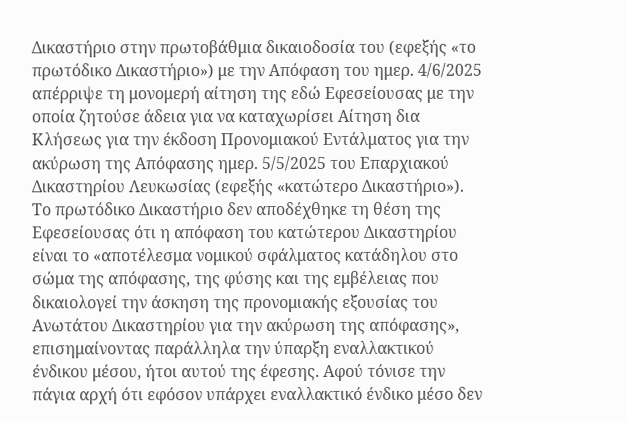Δικαστήριο στην πρωτοβάθμια δικαιοδοσία του (εφεξής «το πρωτόδικο Δικαστήριο») με την Απόφαση του ημερ. 4/6/2025 απέρριψε τη μονομερή αίτηση της εδώ Εφεσείουσας με την οποία ζητούσε άδεια για να καταχωρίσει Αίτηση δια Κλήσεως για την έκδοση Προνομιακού Εντάλματος για την ακύρωση της Απόφασης ημερ. 5/5/2025 του Επαρχιακού Δικαστηρίου Λευκωσίας (εφεξής «κατώτερο Δικαστήριο»).
Το πρωτόδικο Δικαστήριο δεν αποδέχθηκε τη θέση της Εφεσείουσας ότι η απόφαση του κατώτερου Δικαστηρίου είναι το «αποτέλεσμα νομικού σφάλματος κατάδηλου στο σώμα της απόφασης, της φύσης και της εμβέλειας που δικαιολογεί την άσκηση της προνομιακής εξουσίας του Ανωτάτου Δικαστηρίου για την ακύρωση της απόφασης», επισημαίνοντας παράλληλα την ύπαρξη εναλλακτικού ένδικου μέσου, ήτοι αυτού της έφεσης. Αφού τόνισε την πάγια αρχή ότι εφόσον υπάρχει εναλλακτικό ένδικο μέσο δεν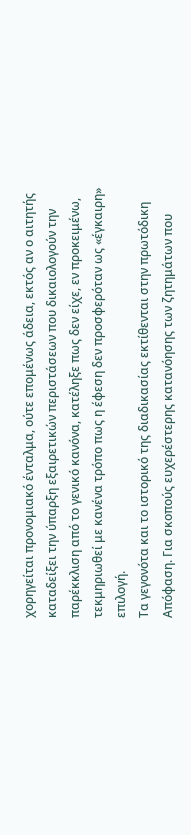χορηγείται προνομιακό ένταλμα, ούτε επομένως άδεια, εκτός αν ο αιτητής καταδείξει την ύπαρξη εξαιρετικών περιστάσεων που δικαιολογούν την παρέκκλιση από το γενικό κανόνα, κατέληξε πως δεν είχε, εν προκειμένω, τεκμηριωθεί με κανένα τρόπο πως η έφεση δεν προσφερόταν ως «έγκαιρη» επιλογή.
Τα γεγονότα και το ιστορικό της διαδικασίας εκτίθενται στην πρωτόδικη Απόφαση. Για σκοπούς ευχερέστερης κατανόησης των ζητημάτων που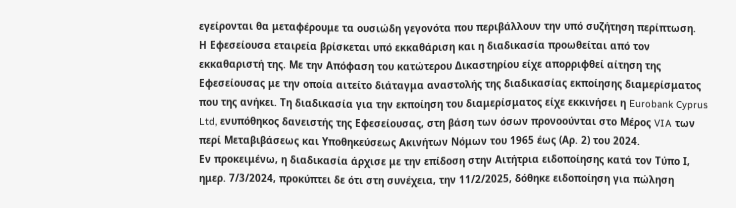εγείρονται θα μεταφέρουμε τα ουσιώδη γεγονότα που περιβάλλουν την υπό συζήτηση περίπτωση.
Η Εφεσείουσα εταιρεία βρίσκεται υπό εκκαθάριση και η διαδικασία προωθείται από τον εκκαθαριστή της. Με την Απόφαση του κατώτερου Δικαστηρίου είχε απορριφθεί αίτηση της Εφεσείουσας με την οποία αιτείτο διάταγμα αναστολής της διαδικασίας εκποίησης διαμερίσματος που της ανήκει. Τη διαδικασία για την εκποίηση του διαμερίσματος είχε εκκινήσει η Eurobank Cyprus Ltd, ενυπόθηκος δανειστής της Εφεσείουσας, στη βάση των όσων προνοούνται στο Μέρος VIA των περί Μεταβιβάσεως και Υποθηκεύσεως Ακινήτων Νόμων του 1965 έως (Αρ. 2) του 2024.
Εν προκειμένω, η διαδικασία άρχισε με την επίδοση στην Αιτήτρια ειδοποίησης κατά τον Τύπο Ι, ημερ. 7/3/2024, προκύπτει δε ότι στη συνέχεια, την 11/2/2025, δόθηκε ειδοποίηση για πώληση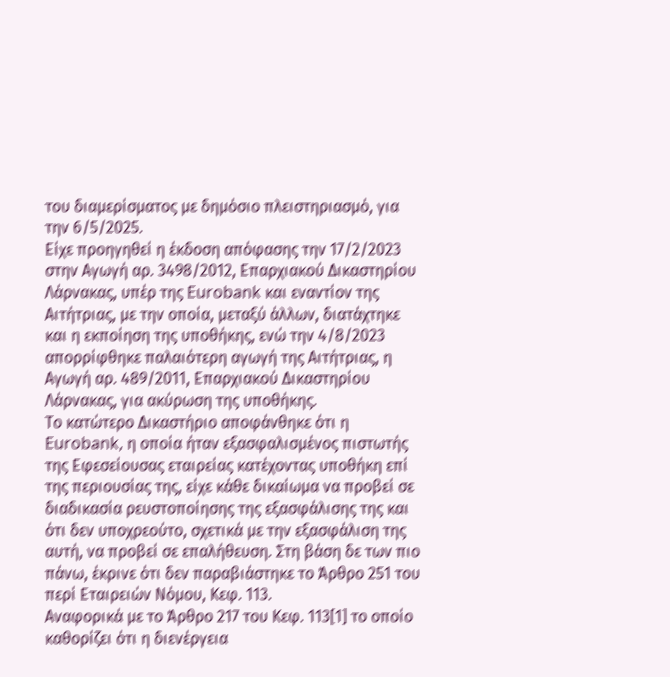του διαμερίσματος με δημόσιο πλειστηριασμό, για την 6/5/2025.
Είχε προηγηθεί η έκδοση απόφασης την 17/2/2023 στην Αγωγή αρ. 3498/2012, Επαρχιακού Δικαστηρίου Λάρνακας, υπέρ της Eurobank και εναντίον της Αιτήτριας, με την οποία, μεταξύ άλλων, διατάχτηκε και η εκποίηση της υποθήκης, ενώ την 4/8/2023 απορρίφθηκε παλαιότερη αγωγή της Αιτήτριας, η Αγωγή αρ. 489/2011, Επαρχιακού Δικαστηρίου Λάρνακας, για ακύρωση της υποθήκης.
Το κατώτερο Δικαστήριο αποφάνθηκε ότι η Eurobank, η οποία ήταν εξασφαλισμένος πιστωτής της Εφεσείουσας εταιρείας κατέχοντας υποθήκη επί της περιουσίας της, είχε κάθε δικαίωμα να προβεί σε διαδικασία ρευστοποίησης της εξασφάλισης της και ότι δεν υποχρεούτο, σχετικά με την εξασφάλιση της αυτή, να προβεί σε επαλήθευση. Στη βάση δε των πιο πάνω, έκρινε ότι δεν παραβιάστηκε το Άρθρο 251 του περί Εταιρειών Νόμου, Κεφ. 113.
Αναφορικά με το Άρθρο 217 του Κεφ. 113[1] το οποίο καθορίζει ότι η διενέργεια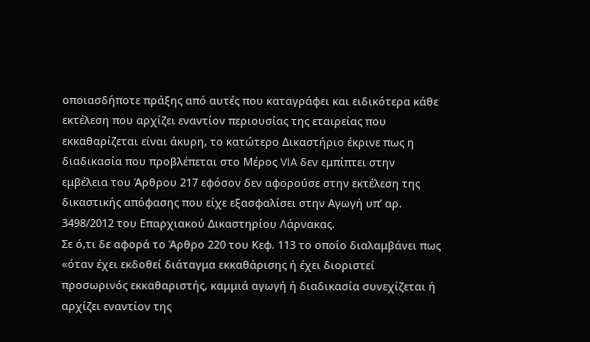οποιασδήποτε πράξης από αυτές που καταγράφει και ειδικότερα κάθε εκτέλεση που αρχίζει εναντίον περιουσίας της εταιρείας που εκκαθαρίζεται είναι άκυρη, το κατώτερο Δικαστήριο έκρινε πως η διαδικασία που προβλέπεται στο Μέρος VIA δεν εμπίπτει στην εμβέλεια του Άρθρου 217 εφόσον δεν αφορούσε στην εκτέλεση της δικαστικής απόφασης που είχε εξασφαλίσει στην Αγωγή υπ’ αρ. 3498/2012 του Επαρχιακού Δικαστηρίου Λάρνακας.
Σε ό,τι δε αφορά το Άρθρο 220 του Κεφ. 113 το οποίο διαλαμβάνει πως «όταν έχει εκδοθεί διάταγμα εκκαθάρισης ή έχει διοριστεί προσωρινός εκκαθαριστής, καμμιά αγωγή ή διαδικασία συνεχίζεται ή αρχίζει εναντίον της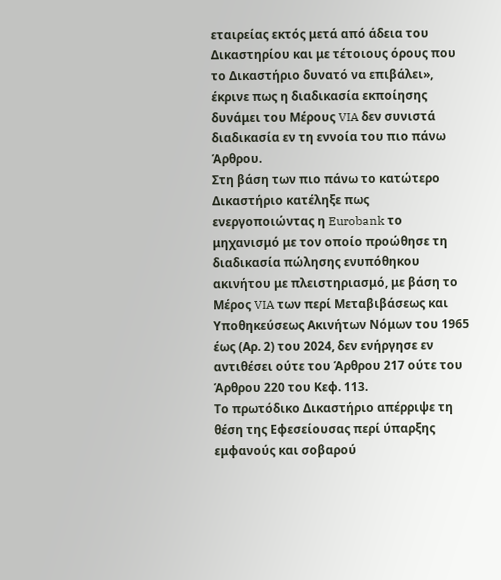εταιρείας εκτός μετά από άδεια του Δικαστηρίου και με τέτοιους όρους που το Δικαστήριο δυνατό να επιβάλει», έκρινε πως η διαδικασία εκποίησης δυνάμει του Μέρους VIA δεν συνιστά διαδικασία εν τη εννοία του πιο πάνω Άρθρου.
Στη βάση των πιο πάνω το κατώτερο Δικαστήριο κατέληξε πως ενεργοποιώντας η Eurobank το μηχανισμό με τον οποίο προώθησε τη διαδικασία πώλησης ενυπόθηκου ακινήτου με πλειστηριασμό, με βάση το Μέρος VIA των περί Μεταβιβάσεως και Υποθηκεύσεως Ακινήτων Νόμων του 1965 έως (Αρ. 2) του 2024, δεν ενήργησε εν αντιθέσει ούτε του Άρθρου 217 ούτε του Άρθρου 220 του Κεφ. 113.
Το πρωτόδικο Δικαστήριο απέρριψε τη θέση της Εφεσείουσας περί ύπαρξης εμφανούς και σοβαρού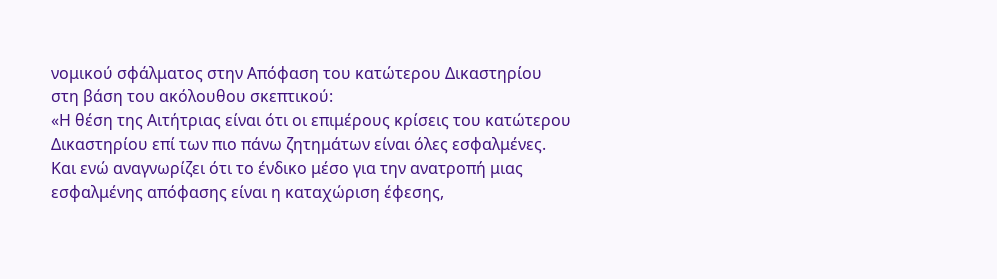νομικού σφάλματος στην Απόφαση του κατώτερου Δικαστηρίου στη βάση του ακόλουθου σκεπτικού:
«Η θέση της Αιτήτριας είναι ότι οι επιμέρους κρίσεις του κατώτερου Δικαστηρίου επί των πιο πάνω ζητημάτων είναι όλες εσφαλμένες. Και ενώ αναγνωρίζει ότι το ένδικο μέσο για την ανατροπή μιας εσφαλμένης απόφασης είναι η καταχώριση έφεσης,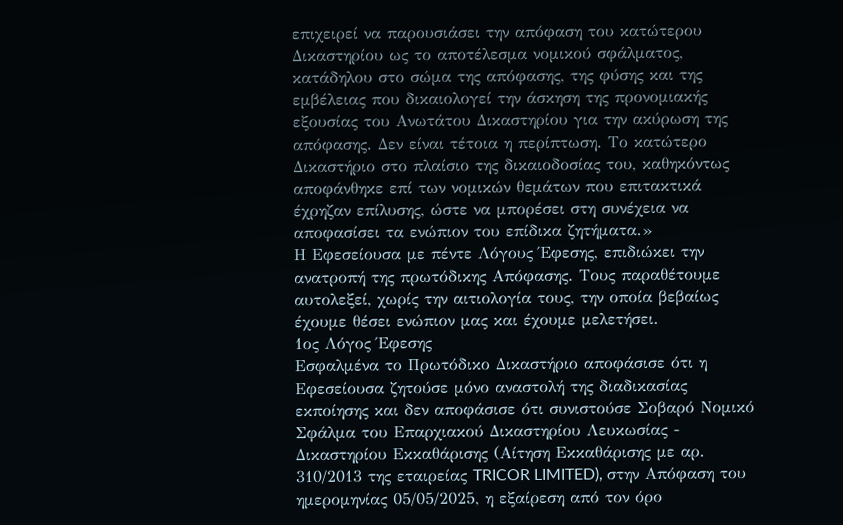επιχειρεί να παρουσιάσει την απόφαση του κατώτερου Δικαστηρίου ως το αποτέλεσμα νομικού σφάλματος, κατάδηλου στο σώμα της απόφασης, της φύσης και της εμβέλειας που δικαιολογεί την άσκηση της προνομιακής εξουσίας του Ανωτάτου Δικαστηρίου για την ακύρωση της απόφασης. Δεν είναι τέτοια η περίπτωση. Το κατώτερο Δικαστήριο στο πλαίσιο της δικαιοδοσίας του, καθηκόντως αποφάνθηκε επί των νομικών θεμάτων που επιτακτικά έχρηζαν επίλυσης, ώστε να μπορέσει στη συνέχεια να αποφασίσει τα ενώπιον του επίδικα ζητήματα.»
Η Εφεσείουσα με πέντε Λόγους Έφεσης, επιδιώκει την ανατροπή της πρωτόδικης Απόφασης. Τους παραθέτουμε αυτολεξεί, χωρίς την αιτιολογία τους, την οποία βεβαίως έχουμε θέσει ενώπιον μας και έχουμε μελετήσει.
1ος Λόγος Έφεσης
Εσφαλμένα το Πρωτόδικο Δικαστήριο αποφάσισε ότι η Εφεσείουσα ζητούσε μόνο αναστολή της διαδικασίας εκποίησης και δεν αποφάσισε ότι συνιστούσε Σοβαρό Νομικό Σφάλμα του Επαρχιακού Δικαστηρίου Λευκωσίας - Δικαστηρίου Εκκαθάρισης (Αίτηση Εκκαθάρισης με αρ. 310/2013 της εταιρείας TRICOR LIMITED), στην Απόφαση του ημερομηνίας 05/05/2025, η εξαίρεση από τον όρο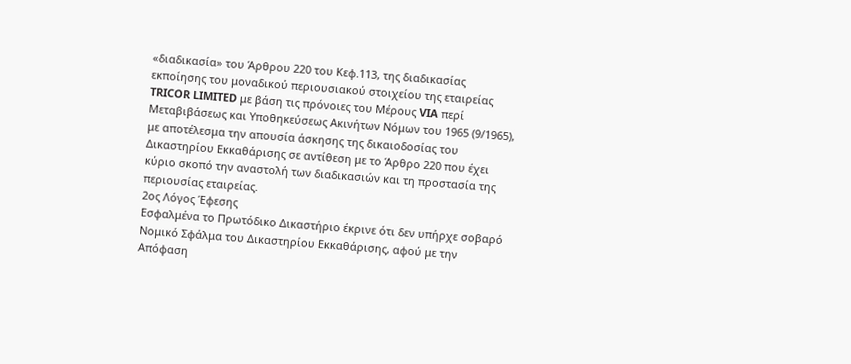«διαδικασία» του Άρθρου 220 του Κεφ.113, της διαδικασίας εκποίησης του μοναδικού περιουσιακού στοιχείου της εταιρείας TRICOR LIMITED με βάση τις πρόνοιες του Μέρους VIA περί Μεταβιβάσεως και Υποθηκεύσεως Ακινήτων Νόμων του 1965 (9/1965), με αποτέλεσμα την απουσία άσκησης της δικαιοδοσίας του Δικαστηρίου Εκκαθάρισης σε αντίθεση με το Άρθρο 220 που έχει κύριο σκοπό την αναστολή των διαδικασιών και τη προστασία της περιουσίας εταιρείας.
2ος Λόγος Έφεσης
Εσφαλμένα το Πρωτόδικο Δικαστήριο έκρινε ότι δεν υπήρχε σοβαρό Νομικό Σφάλμα του Δικαστηρίου Εκκαθάρισης, αφού με την Απόφαση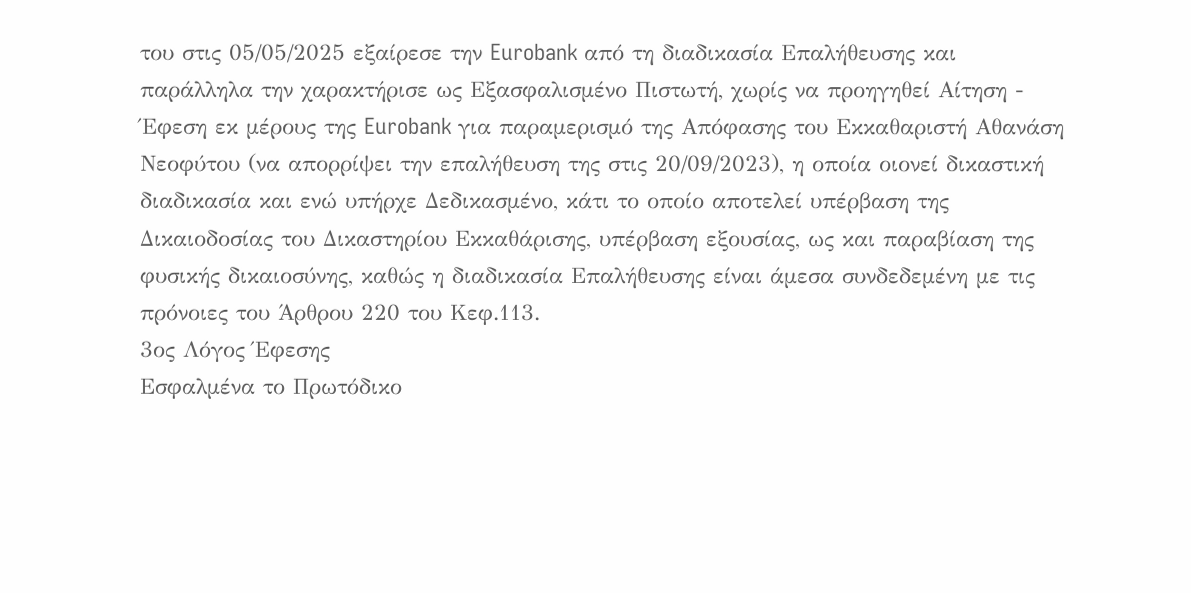του στις 05/05/2025 εξαίρεσε την Eurobank από τη διαδικασία Επαλήθευσης και παράλληλα την χαρακτήρισε ως Εξασφαλισμένο Πιστωτή, χωρίς να προηγηθεί Αίτηση - Έφεση εκ μέρους της Eurobank για παραμερισμό της Απόφασης του Εκκαθαριστή Αθανάση Νεοφύτου (να απορρίψει την επαλήθευση της στις 20/09/2023), η οποία οιονεί δικαστική διαδικασία και ενώ υπήρχε Δεδικασμένο, κάτι το οποίο αποτελεί υπέρβαση της Δικαιοδοσίας του Δικαστηρίου Εκκαθάρισης, υπέρβαση εξουσίας, ως και παραβίαση της φυσικής δικαιοσύνης, καθώς η διαδικασία Επαλήθευσης είναι άμεσα συνδεδεμένη με τις πρόνοιες του Άρθρου 220 του Κεφ.113.
3ος Λόγος Έφεσης
Εσφαλμένα το Πρωτόδικο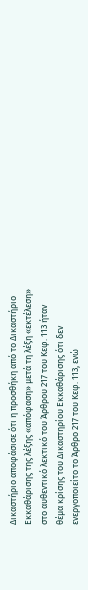Δικαστήριο αποφάσισε ότι η προσθήκη από το Δικαστήριο Εκκαθάρισης της λέξης «απόφαση» μετά τη λέξη «εκτέλεση» στο αυθεντικό λεκτικό του Άρθρου 217 του Κεφ. 113 ήταν θέμα κρίσης του Δικαστηρίου Εκκαθάρισης ότι δεν ενεργοποιείτο το Άρθρο 217 του Κεφ. 113, ενώ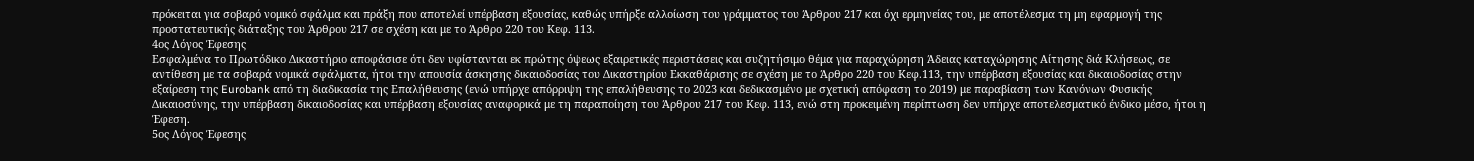πρόκειται για σοβαρό νομικό σφάλμα και πράξη που αποτελεί υπέρβαση εξουσίας, καθώς υπήρξε αλλοίωση του γράμματος του Άρθρου 217 και όχι ερμηνείας του, με αποτέλεσμα τη μη εφαρμογή της προστατευτικής διάταξης του Άρθρου 217 σε σχέση και με το Άρθρο 220 του Κεφ. 113.
4ος Λόγος Έφεσης
Εσφαλμένα το Πρωτόδικο Δικαστήριο αποφάσισε ότι δεν υφίστανται εκ πρώτης όψεως εξαιρετικές περιστάσεις και συζητήσιμο θέμα για παραχώρηση Άδειας καταχώρησης Αίτησης διά Κλήσεως, σε αντίθεση με τα σοβαρά νομικά σφάλματα, ήτοι την απουσία άσκησης δικαιοδοσίας του Δικαστηρίου Εκκαθάρισης σε σχέση με το Άρθρο 220 του Κεφ.113, την υπέρβαση εξουσίας και δικαιοδοσίας στην εξαίρεση της Eurobank από τη διαδικασία της Επαλήθευσης (ενώ υπήρχε απόρριψη της επαλήθευσης το 2023 και δεδικασμένο με σχετική απόφαση το 2019) με παραβίαση των Κανόνων Φυσικής Δικαιοσύνης, την υπέρβαση δικαιοδοσίας και υπέρβαση εξουσίας αναφορικά με τη παραποίηση του Άρθρου 217 του Κεφ. 113, ενώ στη προκειμένη περίπτωση δεν υπήρχε αποτελεσματικό ένδικο μέσο, ήτοι η Έφεση.
5ος Λόγος Έφεσης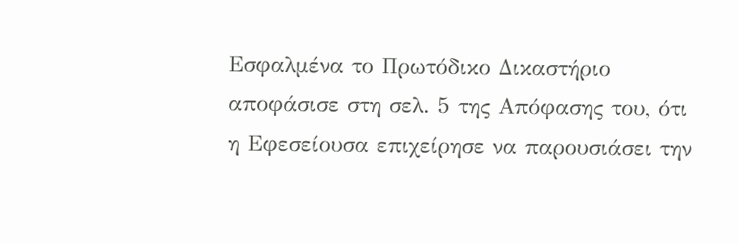Εσφαλμένα το Πρωτόδικο Δικαστήριο αποφάσισε στη σελ. 5 της Απόφασης του, ότι η Εφεσείουσα επιχείρησε να παρουσιάσει την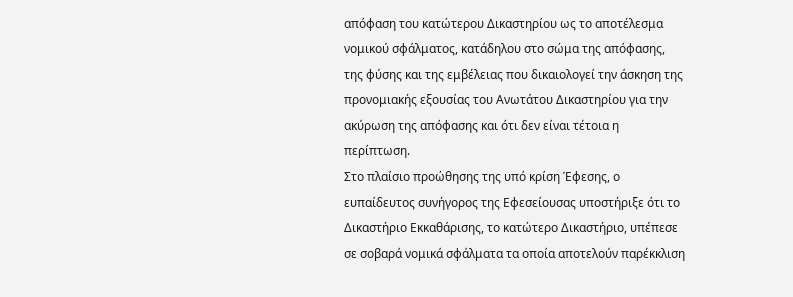απόφαση του κατώτερου Δικαστηρίου ως το αποτέλεσμα νομικού σφάλματος, κατάδηλου στο σώμα της απόφασης, της φύσης και της εμβέλειας που δικαιολογεί την άσκηση της προνομιακής εξουσίας του Ανωτάτου Δικαστηρίου για την ακύρωση της απόφασης και ότι δεν είναι τέτοια η περίπτωση.
Στο πλαίσιο προώθησης της υπό κρίση Έφεσης, ο ευπαίδευτος συνήγορος της Εφεσείουσας υποστήριξε ότι το Δικαστήριο Εκκαθάρισης, το κατώτερο Δικαστήριο, υπέπεσε σε σοβαρά νομικά σφάλματα τα οποία αποτελούν παρέκκλιση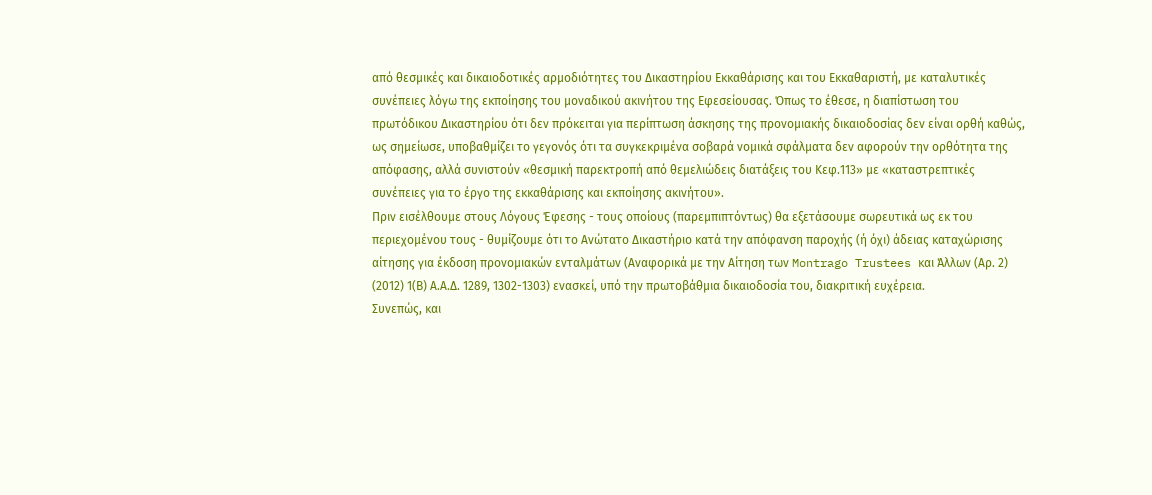από θεσμικές και δικαιοδοτικές αρμοδιότητες του Δικαστηρίου Εκκαθάρισης και του Εκκαθαριστή, με καταλυτικές συνέπειες λόγω της εκποίησης του μοναδικού ακινήτου της Εφεσείουσας. Όπως το έθεσε, η διαπίστωση του πρωτόδικου Δικαστηρίου ότι δεν πρόκειται για περίπτωση άσκησης της προνομιακής δικαιοδοσίας δεν είναι ορθή καθώς, ως σημείωσε, υποβαθμίζει το γεγονός ότι τα συγκεκριμένα σοβαρά νομικά σφάλματα δεν αφορούν την ορθότητα της απόφασης, αλλά συνιστούν «θεσμική παρεκτροπή από θεμελιώδεις διατάξεις του Κεφ.113» με «καταστρεπτικές συνέπειες για το έργο της εκκαθάρισης και εκποίησης ακινήτου».
Πριν εισέλθουμε στους Λόγους Έφεσης - τους οποίους (παρεμπιπτόντως) θα εξετάσουμε σωρευτικά ως εκ του περιεχομένου τους - θυμίζουμε ότι το Ανώτατο Δικαστήριο κατά την απόφανση παροχής (ή όχι) άδειας καταχώρισης αίτησης για έκδοση προνομιακών ενταλμάτων (Αναφορικά με την Αίτηση των Montrago Trustees και Άλλων (Αρ. 2) (2012) 1(Β) Α.Α.Δ. 1289, 1302-1303) ενασκεί, υπό την πρωτοβάθμια δικαιοδοσία του, διακριτική ευχέρεια.
Συνεπώς, και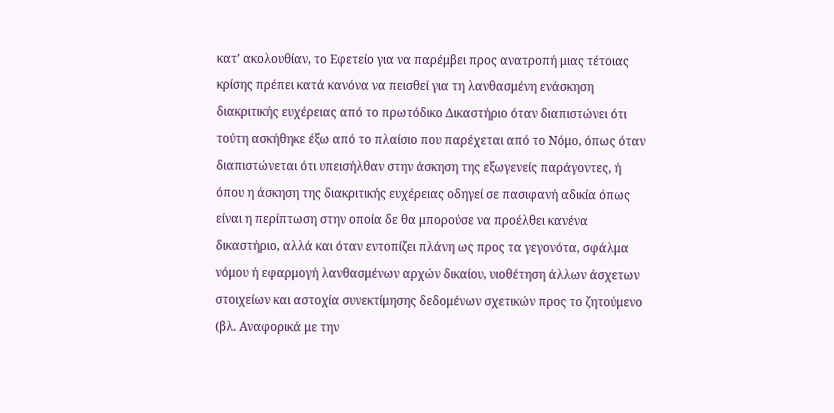κατ’ ακολουθίαν, το Εφετείο για να παρέμβει προς ανατροπή μιας τέτοιας κρίσης πρέπει κατά κανόνα να πεισθεί για τη λανθασμένη ενάσκηση διακριτικής ευχέρειας από το πρωτόδικο Δικαστήριο όταν διαπιστώνει ότι τούτη ασκήθηκε έξω από το πλαίσιο που παρέχεται από το Νόμο, όπως όταν διαπιστώνεται ότι υπεισήλθαν στην άσκηση της εξωγενείς παράγοντες, ή όπου η άσκηση της διακριτικής ευχέρειας οδηγεί σε πασιφανή αδικία όπως είναι η περίπτωση στην οποία δε θα μπορούσε να προέλθει κανένα δικαστήριο, αλλά και όταν εντοπίζει πλάνη ως προς τα γεγονότα, σφάλμα νόμου ή εφαρμογή λανθασμένων αρχών δικαίου, υιοθέτηση άλλων άσχετων στοιχείων και αστοχία συνεκτίμησης δεδομένων σχετικών προς το ζητούμενο (βλ. Αναφορικά με την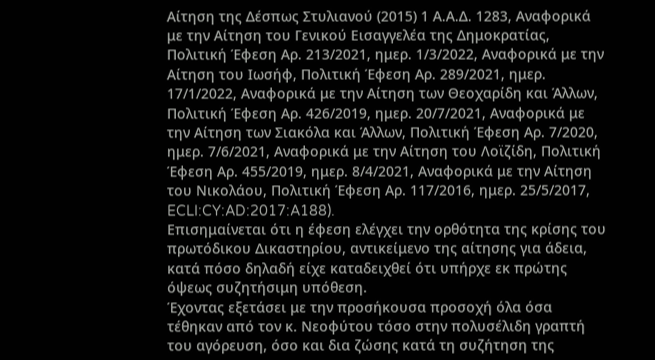Αίτηση της Δέσπως Στυλιανού (2015) 1 Α.Α.Δ. 1283, Αναφορικά με την Αίτηση του Γενικού Εισαγγελέα της Δημοκρατίας, Πολιτική Έφεση Αρ. 213/2021, ημερ. 1/3/2022, Αναφορικά με την Αίτηση του Ιωσήφ, Πολιτική Έφεση Αρ. 289/2021, ημερ. 17/1/2022, Αναφορικά με την Αίτηση των Θεοχαρίδη και Άλλων, Πολιτική Έφεση Αρ. 426/2019, ημερ. 20/7/2021, Αναφορικά με την Αίτηση των Σιακόλα και Άλλων, Πολιτική Έφεση Αρ. 7/2020, ημερ. 7/6/2021, Αναφορικά με την Αίτηση του Λοϊζίδη, Πολιτική Έφεση Αρ. 455/2019, ημερ. 8/4/2021, Αναφορικά με την Αίτηση του Νικολάου, Πολιτική Έφεση Αρ. 117/2016, ημερ. 25/5/2017, ECLI:CY:AD:2017:A188).
Επισημαίνεται ότι η έφεση ελέγχει την ορθότητα της κρίσης του πρωτόδικου Δικαστηρίου, αντικείμενο της αίτησης για άδεια, κατά πόσο δηλαδή είχε καταδειχθεί ότι υπήρχε εκ πρώτης όψεως συζητήσιμη υπόθεση.
Έχοντας εξετάσει με την προσήκουσα προσοχή όλα όσα τέθηκαν από τον κ. Νεοφύτου τόσο στην πολυσέλιδη γραπτή του αγόρευση, όσο και δια ζώσης κατά τη συζήτηση της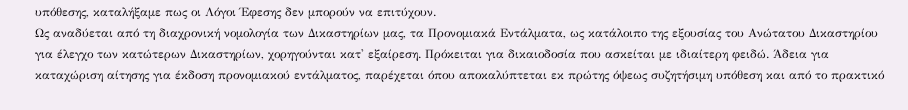υπόθεσης, καταλήξαμε πως οι Λόγοι Έφεσης δεν μπορούν να επιτύχουν.
Ως αναδύεται από τη διαχρονική νομολογία των Δικαστηρίων μας, τα Προνομιακά Εντάλματα, ως κατάλοιπο της εξουσίας του Ανώτατου Δικαστηρίου για έλεγχο των κατώτερων Δικαστηρίων, χορηγούνται κατ' εξαίρεση. Πρόκειται για δικαιοδοσία που ασκείται με ιδιαίτερη φειδώ. Άδεια για καταχώριση αίτησης για έκδοση προνομιακού εντάλματος, παρέχεται όπου αποκαλύπτεται εκ πρώτης όψεως συζητήσιμη υπόθεση και από το πρακτικό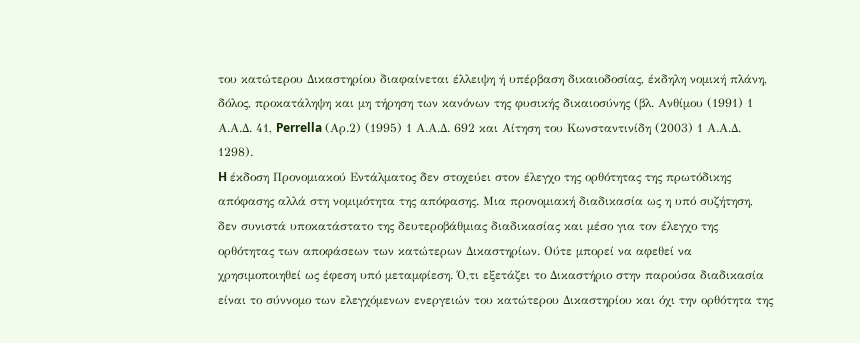του κατώτερου Δικαστηρίου διαφαίνεται έλλειψη ή υπέρβαση δικαιοδοσίας, έκδηλη νομική πλάνη, δόλος, προκατάληψη και μη τήρηση των κανόνων της φυσικής δικαιοσύνης (βλ. Ανθίμου (1991) 1 Α.Α.Δ. 41, Perrella (Αρ.2) (1995) 1 Α.Α.Δ. 692 και Αίτηση του Κωνσταντινίδη (2003) 1 Α.Α.Δ. 1298).
H έκδοση Προνομιακού Εντάλματος δεν στοχεύει στον έλεγχο της ορθότητας της πρωτόδικης απόφασης αλλά στη νομιμότητα της απόφασης. Μια προνομιακή διαδικασία ως η υπό συζήτηση, δεν συνιστά υποκατάστατο της δευτεροβάθμιας διαδικασίας και μέσο για τον έλεγχο της ορθότητας των αποφάσεων των κατώτερων Δικαστηρίων. Ούτε μπορεί να αφεθεί να χρησιμοποιηθεί ως έφεση υπό μεταμφίεση. Ό,τι εξετάζει το Δικαστήριο στην παρούσα διαδικασία είναι το σύννομο των ελεγχόμενων ενεργειών του κατώτερου Δικαστηρίου και όχι την ορθότητα της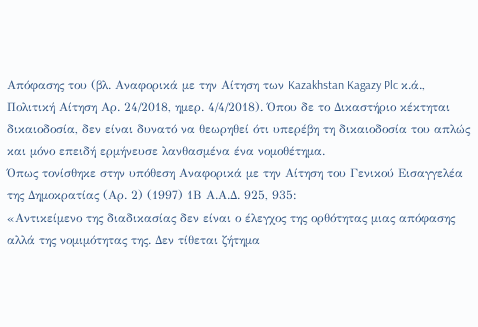Απόφασης του (βλ. Αναφορικά με την Αίτηση των Kazakhstan Kagazy Plc κ.ά., Πολιτική Αίτηση Αρ. 24/2018, ημερ. 4/4/2018). Όπου δε το Δικαστήριο κέκτηται δικαιοδοσία, δεν είναι δυνατό να θεωρηθεί ότι υπερέβη τη δικαιοδοσία του απλώς και μόνο επειδή ερμήνευσε λανθασμένα ένα νομοθέτημα.
Όπως τονίσθηκε στην υπόθεση Αναφορικά με την Αίτηση του Γενικού Εισαγγελέα της Δημοκρατίας (Αρ. 2) (1997) 1Β Α.Α.Δ. 925, 935:
«Αντικείμενο της διαδικασίας δεν είναι ο έλεγχος της ορθότητας μιας απόφασης αλλά της νομιμότητας της. Δεν τίθεται ζήτημα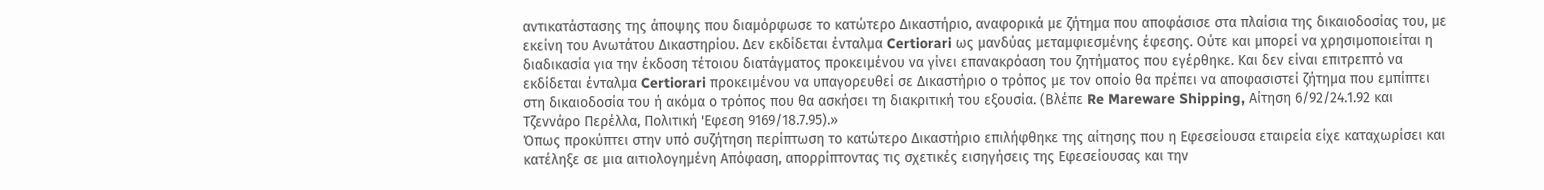αντικατάστασης της άποψης που διαμόρφωσε το κατώτερο Δικαστήριο, αναφορικά με ζήτημα που αποφάσισε στα πλαίσια της δικαιοδοσίας του, με εκείνη του Ανωτάτου Δικαστηρίου. Δεν εκδίδεται ένταλμα Certiorari ως μανδύας μεταμφιεσμένης έφεσης. Ούτε και μπορεί να χρησιμοποιείται η διαδικασία για την έκδοση τέτοιου διατάγματος προκειμένου να γίνει επανακρόαση του ζητήματος που εγέρθηκε. Και δεν είναι επιτρεπτό να εκδίδεται ένταλμα Certiorari προκειμένου να υπαγορευθεί σε Δικαστήριο ο τρόπος με τον οποίο θα πρέπει να αποφασιστεί ζήτημα που εμπίπτει στη δικαιοδοσία του ή ακόμα ο τρόπος που θα ασκήσει τη διακριτική του εξουσία. (Βλέπε Re Mareware Shipping, Αίτηση 6/92/24.1.92 και Τζεννάρο Περέλλα, Πολιτική 'Εφεση 9169/18.7.95).»
Όπως προκύπτει στην υπό συζήτηση περίπτωση το κατώτερο Δικαστήριο επιλήφθηκε της αίτησης που η Εφεσείουσα εταιρεία είχε καταχωρίσει και κατέληξε σε μια αιτιολογημένη Απόφαση, απορρίπτοντας τις σχετικές εισηγήσεις της Εφεσείουσας και την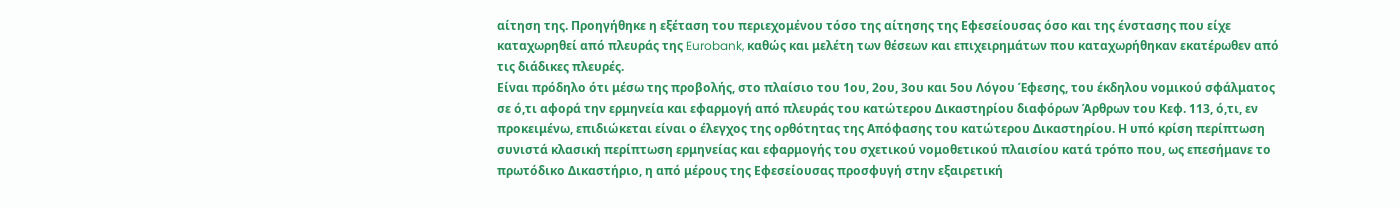αίτηση της. Προηγήθηκε η εξέταση του περιεχομένου τόσο της αίτησης της Εφεσείουσας όσο και της ένστασης που είχε καταχωρηθεί από πλευράς της Eurobank, καθώς και μελέτη των θέσεων και επιχειρημάτων που καταχωρήθηκαν εκατέρωθεν από τις διάδικες πλευρές.
Είναι πρόδηλο ότι μέσω της προβολής, στο πλαίσιο του 1ου, 2ου, 3ου και 5ου Λόγου Έφεσης, του έκδηλου νομικού σφάλματος σε ό,τι αφορά την ερμηνεία και εφαρμογή από πλευράς του κατώτερου Δικαστηρίου διαφόρων Άρθρων του Κεφ. 113, ό,τι, εν προκειμένω, επιδιώκεται είναι ο έλεγχος της ορθότητας της Απόφασης του κατώτερου Δικαστηρίου. Η υπό κρίση περίπτωση συνιστά κλασική περίπτωση ερμηνείας και εφαρμογής του σχετικού νομοθετικού πλαισίου κατά τρόπο που, ως επεσήμανε το πρωτόδικο Δικαστήριο, η από μέρους της Εφεσείουσας προσφυγή στην εξαιρετική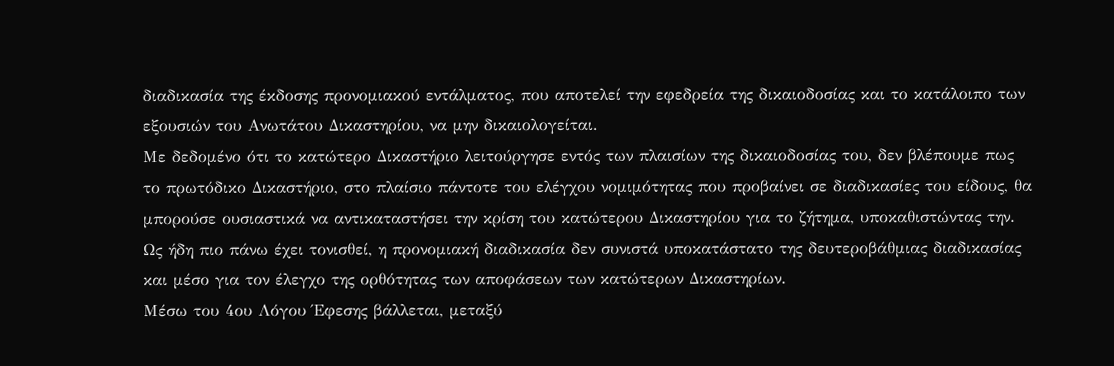διαδικασία της έκδοσης προνομιακού εντάλματος, που αποτελεί την εφεδρεία της δικαιοδοσίας και το κατάλοιπο των εξουσιών του Ανωτάτου Δικαστηρίου, να μην δικαιολογείται.
Με δεδομένο ότι το κατώτερο Δικαστήριο λειτούργησε εντός των πλαισίων της δικαιοδοσίας του, δεν βλέπουμε πως το πρωτόδικο Δικαστήριο, στο πλαίσιο πάντοτε του ελέγχου νομιμότητας που προβαίνει σε διαδικασίες του είδους, θα μπορούσε ουσιαστικά να αντικαταστήσει την κρίση του κατώτερου Δικαστηρίου για το ζήτημα, υποκαθιστώντας την. Ως ήδη πιο πάνω έχει τονισθεί, η προνομιακή διαδικασία δεν συνιστά υποκατάστατο της δευτεροβάθμιας διαδικασίας και μέσο για τον έλεγχο της ορθότητας των αποφάσεων των κατώτερων Δικαστηρίων.
Μέσω του 4ου Λόγου Έφεσης βάλλεται, μεταξύ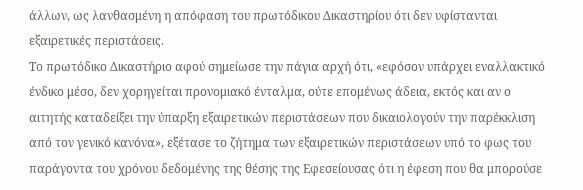άλλων, ως λανθασμένη η απόφαση του πρωτόδικου Δικαστηρίου ότι δεν υφίστανται εξαιρετικές περιστάσεις.
Το πρωτόδικο Δικαστήριο αφού σημείωσε την πάγια αρχή ότι, «εφόσον υπάρχει εναλλακτικό ένδικο μέσο, δεν χορηγείται προνομιακό ένταλμα, ούτε επομένως άδεια, εκτός και αν ο αιτητής καταδείξει την ύπαρξη εξαιρετικών περιστάσεων που δικαιολογούν την παρέκκλιση από τον γενικό κανόνα», εξέτασε το ζήτημα των εξαιρετικών περιστάσεων υπό το φως του παράγοντα του χρόνου δεδομένης της θέσης της Εφεσείουσας ότι η έφεση που θα μπορούσε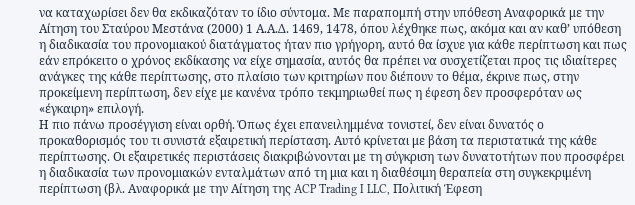να καταχωρίσει δεν θα εκδικαζόταν το ίδιο σύντομα. Με παραπομπή στην υπόθεση Αναφορικά με την Αίτηση του Σταύρου Μεστάνα (2000) 1 Α.Α.Δ. 1469, 1478, όπου λέχθηκε πως, ακόμα και αν καθ’ υπόθεση η διαδικασία του προνομιακού διατάγματος ήταν πιο γρήγορη, αυτό θα ίσχυε για κάθε περίπτωση και πως εάν επρόκειτο ο χρόνος εκδίκασης να είχε σημασία, αυτός θα πρέπει να συσχετίζεται προς τις ιδιαίτερες ανάγκες της κάθε περίπτωσης, στο πλαίσιο των κριτηρίων που διέπουν το θέμα, έκρινε πως, στην προκείμενη περίπτωση, δεν είχε με κανένα τρόπο τεκμηριωθεί πως η έφεση δεν προσφερόταν ως «έγκαιρη» επιλογή.
Η πιο πάνω προσέγγιση είναι ορθή. Όπως έχει επανειλημμένα τονιστεί, δεν είναι δυνατός ο προκαθορισμός του τι συνιστά εξαιρετική περίσταση. Αυτό κρίνεται με βάση τα περιστατικά της κάθε περίπτωσης. Οι εξαιρετικές περιστάσεις διακριβώνονται με τη σύγκριση των δυνατοτήτων που προσφέρει η διαδικασία των προνομιακών ενταλμάτων από τη μια και η διαθέσιμη θεραπεία στη συγκεκριμένη περίπτωση (βλ. Αναφορικά με την Αίτηση της ACP Trading I LLC, Πολιτική Έφεση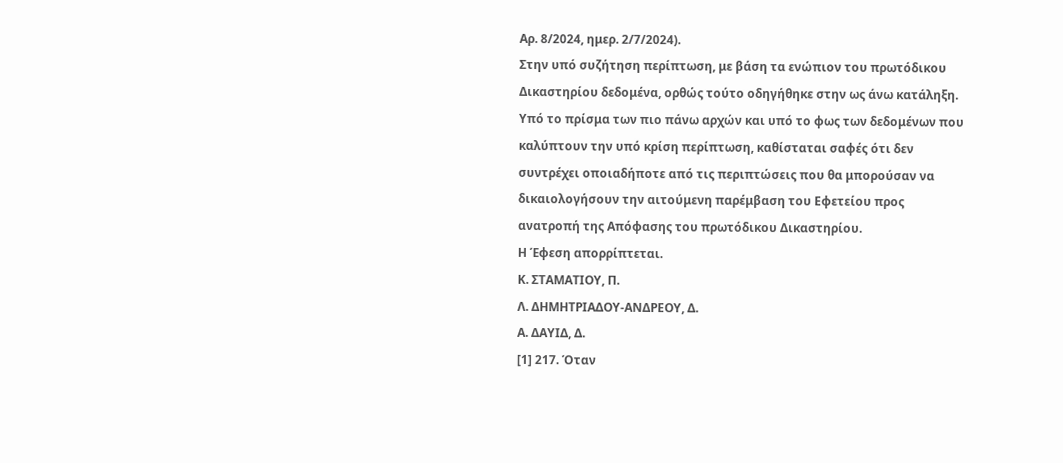Αρ. 8/2024, ημερ. 2/7/2024).
Στην υπό συζήτηση περίπτωση, με βάση τα ενώπιον του πρωτόδικου Δικαστηρίου δεδομένα, ορθώς τούτο οδηγήθηκε στην ως άνω κατάληξη.
Υπό το πρίσμα των πιο πάνω αρχών και υπό το φως των δεδομένων που καλύπτουν την υπό κρίση περίπτωση, καθίσταται σαφές ότι δεν συντρέχει οποιαδήποτε από τις περιπτώσεις που θα μπορούσαν να δικαιολογήσουν την αιτούμενη παρέμβαση του Εφετείου προς ανατροπή της Απόφασης του πρωτόδικου Δικαστηρίου.
Η Έφεση απορρίπτεται.
Κ. ΣΤΑΜΑΤΙΟΥ, Π.
Λ. ΔΗΜΗΤΡΙΑΔΟΥ-ΑΝΔΡΕΟΥ, Δ.
Α. ΔΑΥΙΔ, Δ.
[1] 217. Όταν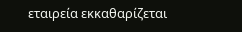εταιρεία εκκαθαρίζεται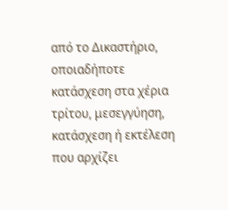από το Δικαστήριο, οποιαδήποτε κατάσχεση στα χέρια τρίτου, μεσεγγύηση, κατάσχεση ή εκτέλεση που αρχίζει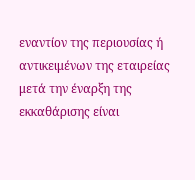εναντίον της περιουσίας ή αντικειμένων της εταιρείας μετά την έναρξη της εκκαθάρισης είναι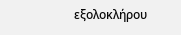εξολοκλήρου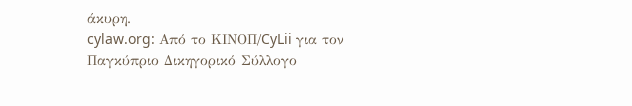άκυρη.
cylaw.org: Από το ΚΙΝOΠ/CyLii για τον Παγκύπριο Δικηγορικό Σύλλογο